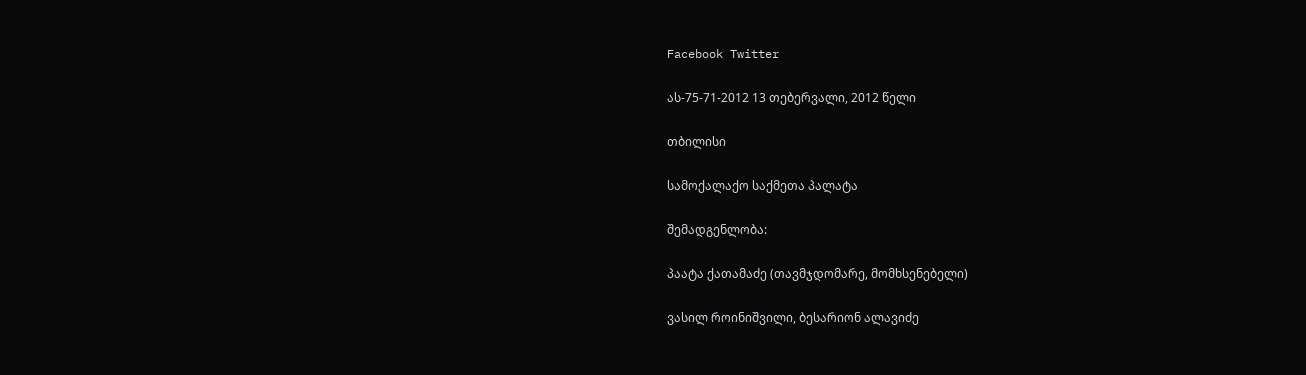Facebook Twitter

ას-75-71-2012 13 თებერვალი, 2012 წელი

თბილისი

სამოქალაქო საქმეთა პალატა

შემადგენლობა:

პაატა ქათამაძე (თავმჯდომარე, მომხსენებელი)

ვასილ როინიშვილი, ბესარიონ ალავიძე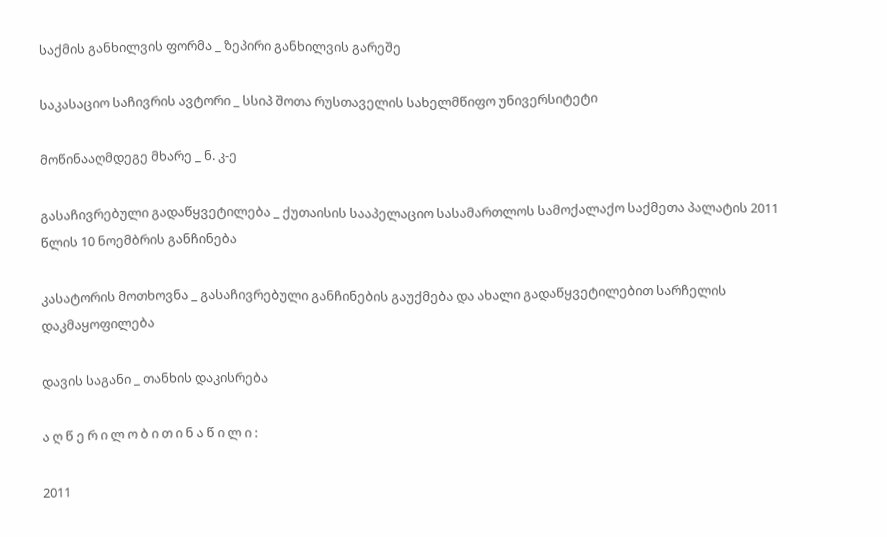საქმის განხილვის ფორმა _ ზეპირი განხილვის გარეშე

საკასაციო საჩივრის ავტორი _ სსიპ შოთა რუსთაველის სახელმწიფო უნივერსიტეტი

მოწინააღმდეგე მხარე _ ნ. კ-ე

გასაჩივრებული გადაწყვეტილება _ ქუთაისის სააპელაციო სასამართლოს სამოქალაქო საქმეთა პალატის 2011 წლის 10 ნოემბრის განჩინება

კასატორის მოთხოვნა _ გასაჩივრებული განჩინების გაუქმება და ახალი გადაწყვეტილებით სარჩელის დაკმაყოფილება

დავის საგანი _ თანხის დაკისრება

ა ღ წ ე რ ი ლ ო ბ ი თ ი ნ ა წ ი ლ ი :

2011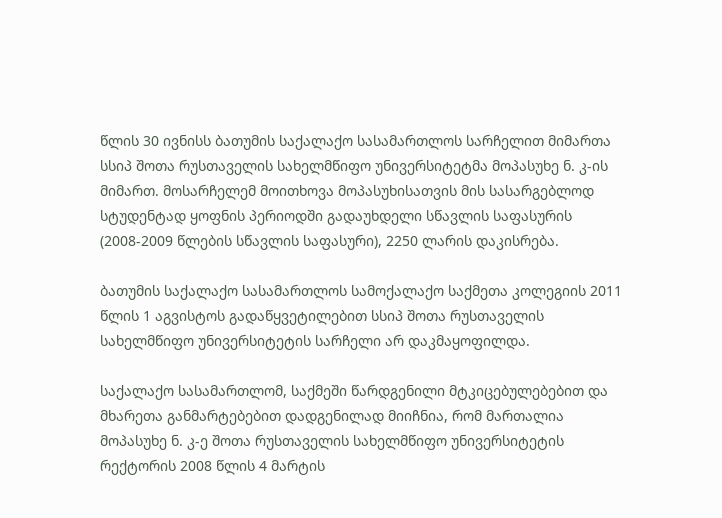წლის 30 ივნისს ბათუმის საქალაქო სასამართლოს სარჩელით მიმართა სსიპ შოთა რუსთაველის სახელმწიფო უნივერსიტეტმა მოპასუხე ნ. კ-ის მიმართ. მოსარჩელემ მოითხოვა მოპასუხისათვის მის სასარგებლოდ სტუდენტად ყოფნის პერიოდში გადაუხდელი სწავლის საფასურის (2008-2009 წლების სწავლის საფასური), 2250 ლარის დაკისრება.

ბათუმის საქალაქო სასამართლოს სამოქალაქო საქმეთა კოლეგიის 2011 წლის 1 აგვისტოს გადაწყვეტილებით სსიპ შოთა რუსთაველის სახელმწიფო უნივერსიტეტის სარჩელი არ დაკმაყოფილდა.

საქალაქო სასამართლომ, საქმეში წარდგენილი მტკიცებულებებით და მხარეთა განმარტებებით დადგენილად მიიჩნია, რომ მართალია მოპასუხე ნ. კ-ე შოთა რუსთაველის სახელმწიფო უნივერსიტეტის რექტორის 2008 წლის 4 მარტის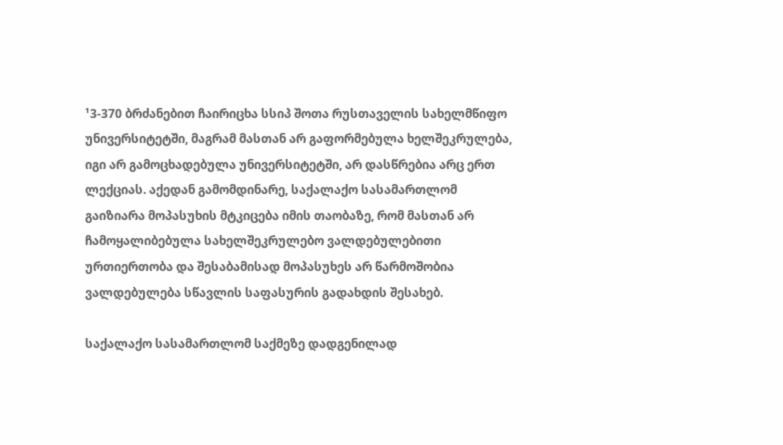¹3-370 ბრძანებით ჩაირიცხა სსიპ შოთა რუსთაველის სახელმწიფო უნივერსიტეტში, მაგრამ მასთან არ გაფორმებულა ხელშეკრულება, იგი არ გამოცხადებულა უნივერსიტეტში, არ დასწრებია არც ერთ ლექციას. აქედან გამომდინარე, საქალაქო სასამართლომ გაიზიარა მოპასუხის მტკიცება იმის თაობაზე, რომ მასთან არ ჩამოყალიბებულა სახელშეკრულებო ვალდებულებითი ურთიერთობა და შესაბამისად მოპასუხეს არ წარმოშობია ვალდებულება სწავლის საფასურის გადახდის შესახებ.

საქალაქო სასამართლომ საქმეზე დადგენილად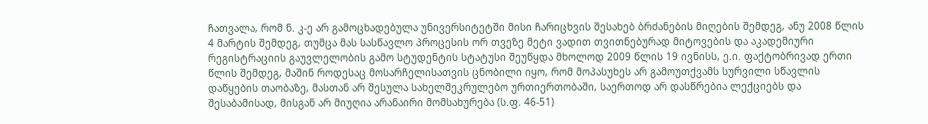ჩათვალა, რომ ნ. კ-ე არ გამოცხადებულა უნივერსიტეტში მისი ჩარიცხვის შესახებ ბრძანების მიღების შემდეგ, ანუ 2008 წლის 4 მარტის შემდეგ, თუმცა მას სასწავლო პროცესის ორ თვეზე მეტი ვადით თვითნებურად მიტოვების და აკადემიური რეგისტრაციის გაუვლელობის გამო სტუდენტის სტატუსი შეუწყდა მხოლოდ 2009 წლის 19 ივნისს, ე.ი. ფაქტობრივად ერთი წლის შემდეგ, მაშინ როდესაც მოსარჩელისათვის ცნობილი იყო, რომ მოპასუხეს არ გამოუთქვამს სურვილი სწავლის დაწყების თაობაზე, მასთან არ შესულა სახელშეკრულებო ურთიერთობაში, საერთოდ არ დასწრებია ლექციებს და შესაბამისად, მისგან არ მიუღია არანაირი მომსახურება (ს.ფ. 46-51)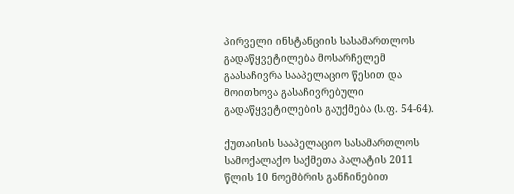პირველი ინსტანციის სასამართლოს გადაწყვეტილება მოსარჩელემ გაასაჩივრა სააპელაციო წესით და მოითხოვა გასაჩივრებული გადაწყვეტილების გაუქმება (ს.ფ. 54-64).

ქუთაისის სააპელაციო სასამართლოს სამოქალაქო საქმეთა პალატის 2011 წლის 10 ნოემბრის განჩინებით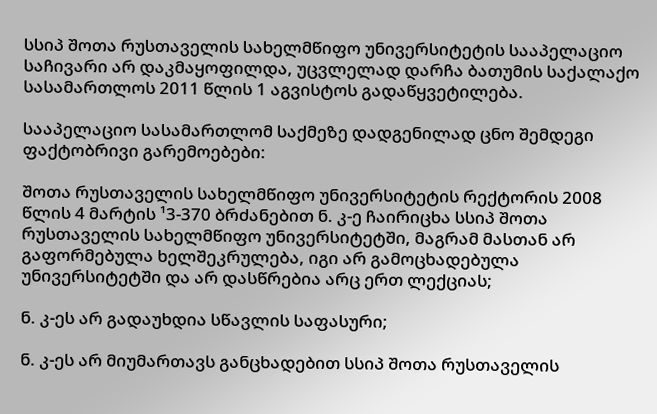სსიპ შოთა რუსთაველის სახელმწიფო უნივერსიტეტის სააპელაციო საჩივარი არ დაკმაყოფილდა, უცვლელად დარჩა ბათუმის საქალაქო სასამართლოს 2011 წლის 1 აგვისტოს გადაწყვეტილება.

სააპელაციო სასამართლომ საქმეზე დადგენილად ცნო შემდეგი ფაქტობრივი გარემოებები:

შოთა რუსთაველის სახელმწიფო უნივერსიტეტის რექტორის 2008 წლის 4 მარტის ¹3-370 ბრძანებით ნ. კ-ე ჩაირიცხა სსიპ შოთა რუსთაველის სახელმწიფო უნივერსიტეტში, მაგრამ მასთან არ გაფორმებულა ხელშეკრულება, იგი არ გამოცხადებულა უნივერსიტეტში და არ დასწრებია არც ერთ ლექციას;

ნ. კ-ეს არ გადაუხდია სწავლის საფასური;

ნ. კ-ეს არ მიუმართავს განცხადებით სსიპ შოთა რუსთაველის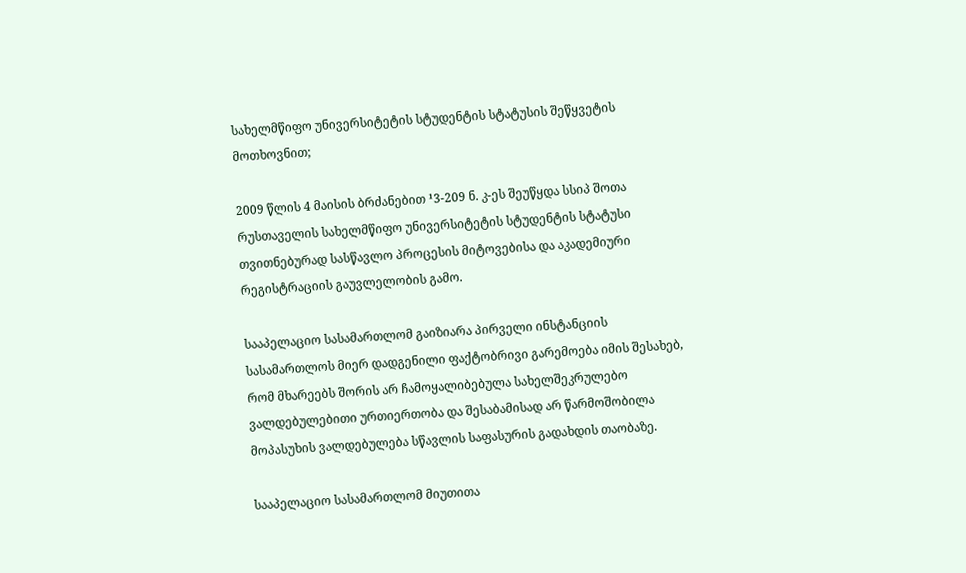სახელმწიფო უნივერსიტეტის სტუდენტის სტატუსის შეწყვეტის მოთხოვნით;

2009 წლის 4 მაისის ბრძანებით ¹3-209 ნ. კ-ეს შეუწყდა სსიპ შოთა რუსთაველის სახელმწიფო უნივერსიტეტის სტუდენტის სტატუსი თვითნებურად სასწავლო პროცესის მიტოვებისა და აკადემიური რეგისტრაციის გაუვლელობის გამო.

სააპელაციო სასამართლომ გაიზიარა პირველი ინსტანციის სასამართლოს მიერ დადგენილი ფაქტობრივი გარემოება იმის შესახებ, რომ მხარეებს შორის არ ჩამოყალიბებულა სახელშეკრულებო ვალდებულებითი ურთიერთობა და შესაბამისად არ წარმოშობილა მოპასუხის ვალდებულება სწავლის საფასურის გადახდის თაობაზე.

სააპელაციო სასამართლომ მიუთითა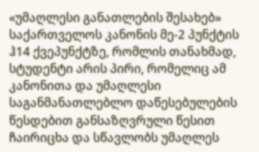«უმაღლესი განათლების შესახებ» საქართველოს კანონის მე-2 პუნქტის ჰ14 ქვეპუნქტზე, რომლის თანახმად, სტუდენტი არის პირი, რომელიც ამ კანონითა და უმაღლესი საგანმანათლებლო დაწესებულების წესდებით განსაზღვრული წესით ჩაირიცხა და სწავლობს უმაღლეს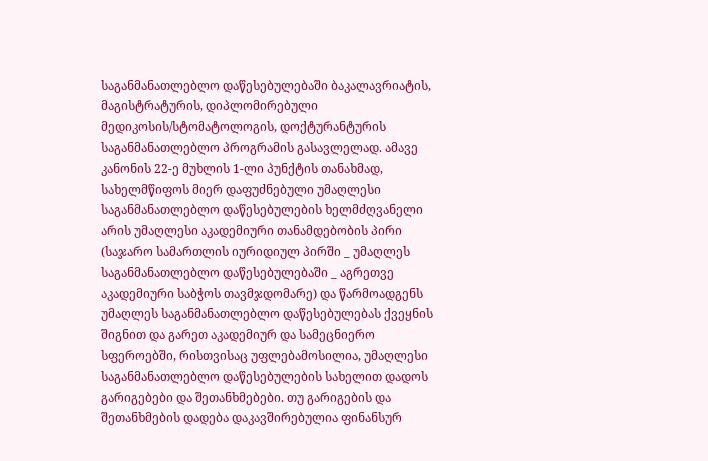საგანმანათლებლო დაწესებულებაში ბაკალავრიატის, მაგისტრატურის, დიპლომირებული მედიკოსის/სტომატოლოგის, დოქტურანტურის საგანმანათლებლო პროგრამის გასავლელად. ამავე კანონის 22-ე მუხლის 1-ლი პუნქტის თანახმად, სახელმწიფოს მიერ დაფუძნებული უმაღლესი საგანმანათლებლო დაწესებულების ხელმძღვანელი არის უმაღლესი აკადემიური თანამდებობის პირი (საჯარო სამართლის იურიდიულ პირში _ უმაღლეს საგანმანათლებლო დაწესებულებაში _ აგრეთვე აკადემიური საბჭოს თავმჯდომარე) და წარმოადგენს უმაღლეს საგანმანათლებლო დაწესებულებას ქვეყნის შიგნით და გარეთ აკადემიურ და სამეცნიერო სფეროებში, რისთვისაც უფლებამოსილია, უმაღლესი საგანმანათლებლო დაწესებულების სახელით დადოს გარიგებები და შეთანხმებები. თუ გარიგების და შეთანხმების დადება დაკავშირებულია ფინანსურ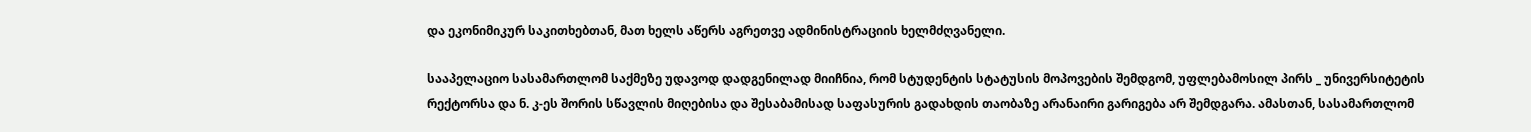და ეკონიმიკურ საკითხებთან, მათ ხელს აწერს აგრეთვე ადმინისტრაციის ხელმძღვანელი.

სააპელაციო სასამართლომ საქმეზე უდავოდ დადგენილად მიიჩნია, რომ სტუდენტის სტატუსის მოპოვების შემდგომ, უფლებამოსილ პირს _ უნივერსიტეტის რექტორსა და ნ. კ-ეს შორის სწავლის მიღებისა და შესაბამისად საფასურის გადახდის თაობაზე არანაირი გარიგება არ შემდგარა. ამასთან, სასამართლომ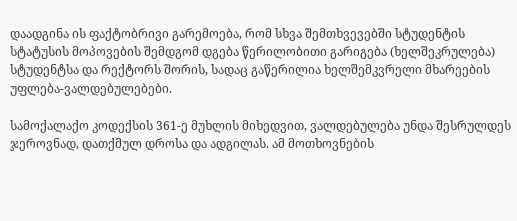დაადგინა ის ფაქტობრივი გარემოება, რომ სხვა შემთხვევებში სტუდენტის სტატუსის მოპოვების შემდგომ დგება წერილობითი გარიგება (ხელშეკრულება) სტუდენტსა და რექტორს შორის, სადაც გაწერილია ხელშემკვრელი მხარეების უფლება-ვალდებულებები.

სამოქალაქო კოდექსის 361-ე მუხლის მიხედვით, ვალდებულება უნდა შესრულდეს ჯეროვნად, დათქმულ დროსა და ადგილას. ამ მოთხოვნების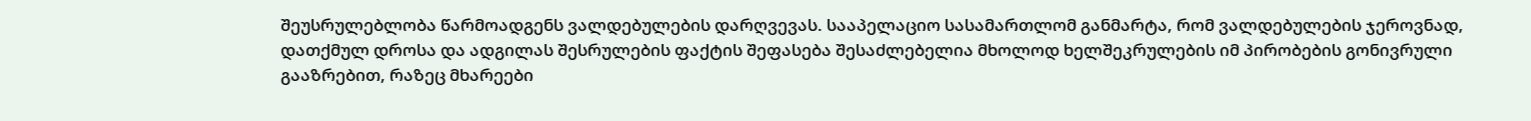შეუსრულებლობა წარმოადგენს ვალდებულების დარღვევას. სააპელაციო სასამართლომ განმარტა, რომ ვალდებულების ჯეროვნად, დათქმულ დროსა და ადგილას შესრულების ფაქტის შეფასება შესაძლებელია მხოლოდ ხელშეკრულების იმ პირობების გონივრული გააზრებით, რაზეც მხარეები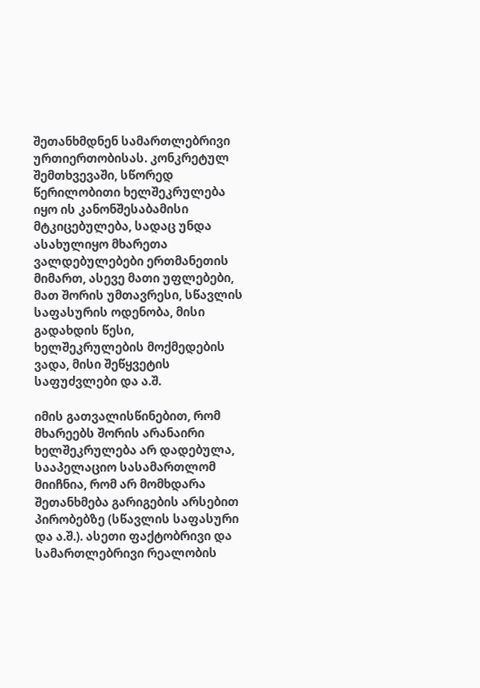შეთანხმდნენ სამართლებრივი ურთიერთობისას. კონკრეტულ შემთხვევაში, სწორედ წერილობითი ხელშეკრულება იყო ის კანონშესაბამისი მტკიცებულება, სადაც უნდა ასახულიყო მხარეთა ვალდებულებები ერთმანეთის მიმართ, ასევე მათი უფლებები, მათ შორის უმთავრესი, სწავლის საფასურის ოდენობა, მისი გადახდის წესი, ხელშეკრულების მოქმედების ვადა, მისი შეწყვეტის საფუძვლები და ა.შ.

იმის გათვალისწინებით, რომ მხარეებს შორის არანაირი ხელშეკრულება არ დადებულა, სააპელაციო სასამართლომ მიიჩნია, რომ არ მომხდარა შეთანხმება გარიგების არსებით პირობებზე (სწავლის საფასური და ა.შ.). ასეთი ფაქტობრივი და სამართლებრივი რეალობის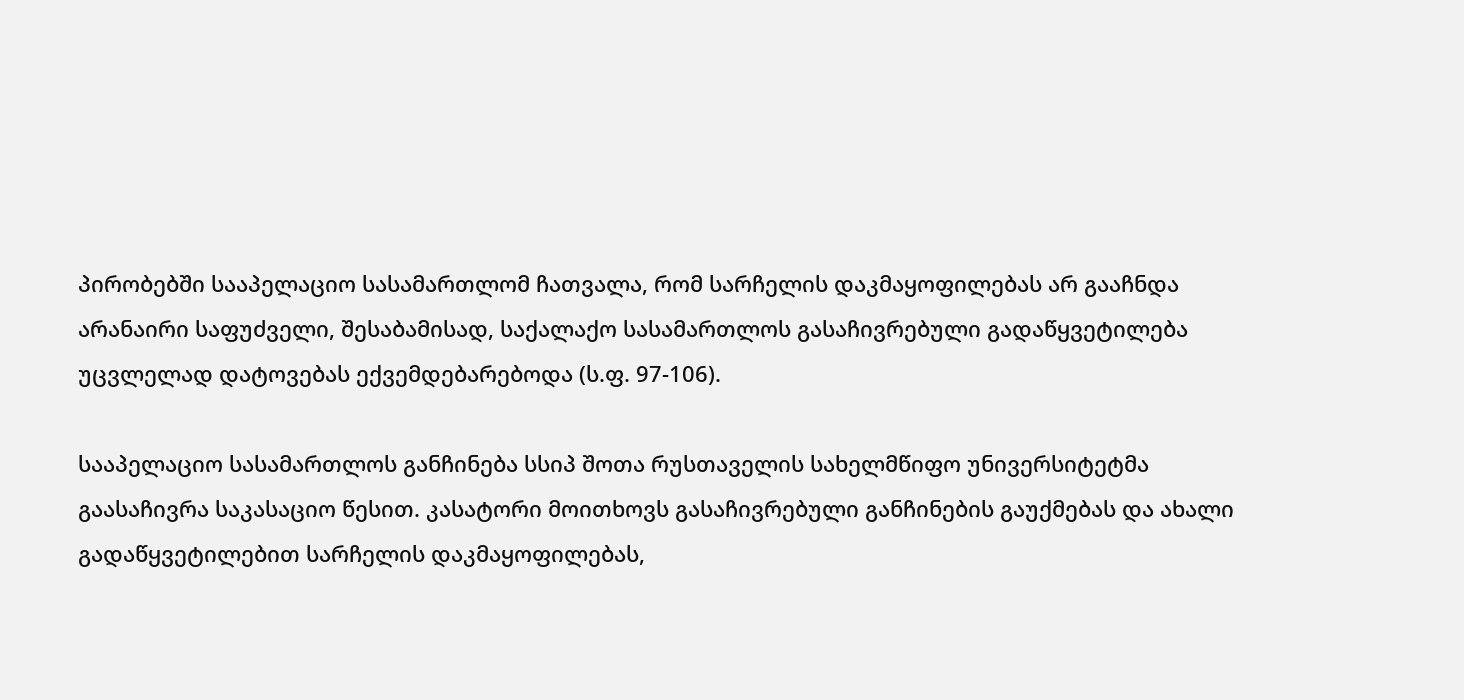პირობებში სააპელაციო სასამართლომ ჩათვალა, რომ სარჩელის დაკმაყოფილებას არ გააჩნდა არანაირი საფუძველი, შესაბამისად, საქალაქო სასამართლოს გასაჩივრებული გადაწყვეტილება უცვლელად დატოვებას ექვემდებარებოდა (ს.ფ. 97-106).

სააპელაციო სასამართლოს განჩინება სსიპ შოთა რუსთაველის სახელმწიფო უნივერსიტეტმა გაასაჩივრა საკასაციო წესით. კასატორი მოითხოვს გასაჩივრებული განჩინების გაუქმებას და ახალი გადაწყვეტილებით სარჩელის დაკმაყოფილებას,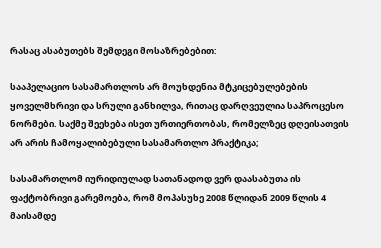რასაც ასაბუთებს შემდეგი მოსაზრებებით:

სააპელაციო სასამართლოს არ მოუხდენია მტკიცებულებების ყოველმხრივი და სრული განხილვა, რითაც დარღვეულია საპროცესო ნორმები. საქმე შეეხება ისეთ ურთიერთობას, რომელზეც დღეისათვის არ არის ჩამოყალიბებული სასამართლო პრაქტიკა;

სასამართლომ იურიდიულად სათანადოდ ვერ დაასაბუთა ის ფაქტობრივი გარემოება, რომ მოპასუხე 2008 წლიდან 2009 წლის 4 მაისამდე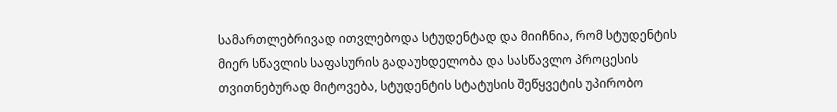სამართლებრივად ითვლებოდა სტუდენტად და მიიჩნია, რომ სტუდენტის მიერ სწავლის საფასურის გადაუხდელობა და სასწავლო პროცესის თვითნებურად მიტოვება, სტუდენტის სტატუსის შეწყვეტის უპირობო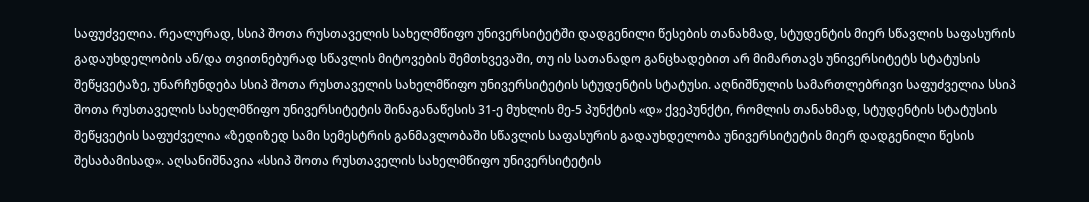საფუძველია. რეალურად, სსიპ შოთა რუსთაველის სახელმწიფო უნივერსიტეტში დადგენილი წესების თანახმად, სტუდენტის მიერ სწავლის საფასურის გადაუხდელობის ან/და თვითნებურად სწავლის მიტოვების შემთხვევაში, თუ ის სათანადო განცხადებით არ მიმართავს უნივერსიტეტს სტატუსის შეწყვეტაზე, უნარჩუნდება სსიპ შოთა რუსთაველის სახელმწიფო უნივერსიტეტის სტუდენტის სტატუსი. აღნიშნულის სამართლებრივი საფუძველია სსიპ შოთა რუსთაველის სახელმწიფო უნივერსიტეტის შინაგანაწესის 31-ე მუხლის მე-5 პუნქტის «დ» ქვეპუნქტი, რომლის თანახმად, სტუდენტის სტატუსის შეწყვეტის საფუძველია «ზედიზედ სამი სემესტრის განმავლობაში სწავლის საფასურის გადაუხდელობა უნივერსიტეტის მიერ დადგენილი წესის შესაბამისად». აღსანიშნავია «სსიპ შოთა რუსთაველის სახელმწიფო უნივერსიტეტის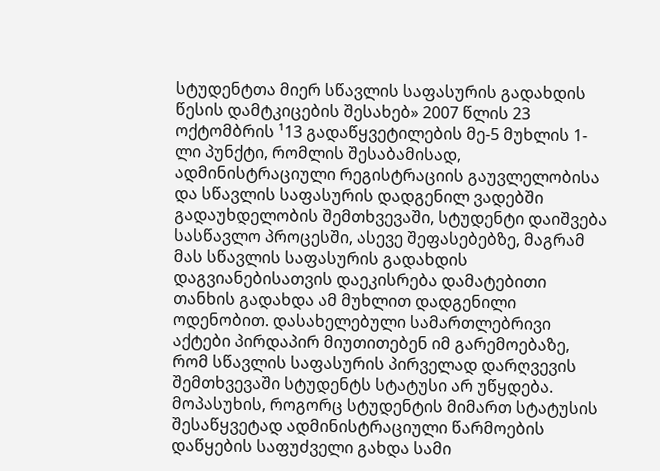სტუდენტთა მიერ სწავლის საფასურის გადახდის წესის დამტკიცების შესახებ» 2007 წლის 23 ოქტომბრის ¹13 გადაწყვეტილების მე-5 მუხლის 1-ლი პუნქტი, რომლის შესაბამისად, ადმინისტრაციული რეგისტრაციის გაუვლელობისა და სწავლის საფასურის დადგენილ ვადებში გადაუხდელობის შემთხვევაში, სტუდენტი დაიშვება სასწავლო პროცესში, ასევე შეფასებებზე, მაგრამ მას სწავლის საფასურის გადახდის დაგვიანებისათვის დაეკისრება დამატებითი თანხის გადახდა ამ მუხლით დადგენილი ოდენობით. დასახელებული სამართლებრივი აქტები პირდაპირ მიუთითებენ იმ გარემოებაზე, რომ სწავლის საფასურის პირველად დარღვევის შემთხვევაში სტუდენტს სტატუსი არ უწყდება. მოპასუხის, როგორც სტუდენტის მიმართ სტატუსის შესაწყვეტად ადმინისტრაციული წარმოების დაწყების საფუძველი გახდა სამი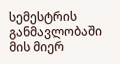სემესტრის განმავლობაში მის მიერ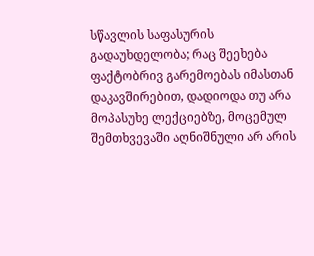სწავლის საფასურის გადაუხდელობა; რაც შეეხება ფაქტობრივ გარემოებას იმასთან დაკავშირებით, დადიოდა თუ არა მოპასუხე ლექციებზე, მოცემულ შემთხვევაში აღნიშნული არ არის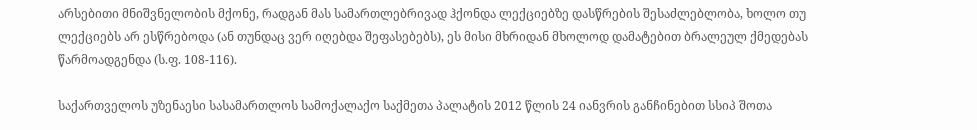არსებითი მნიშვნელობის მქონე, რადგან მას სამართლებრივად ჰქონდა ლექციებზე დასწრების შესაძლებლობა, ხოლო თუ ლექციებს არ ესწრებოდა (ან თუნდაც ვერ იღებდა შეფასებებს), ეს მისი მხრიდან მხოლოდ დამატებით ბრალეულ ქმედებას წარმოადგენდა (ს.ფ. 108-116).

საქართველოს უზენაესი სასამართლოს სამოქალაქო საქმეთა პალატის 2012 წლის 24 იანვრის განჩინებით სსიპ შოთა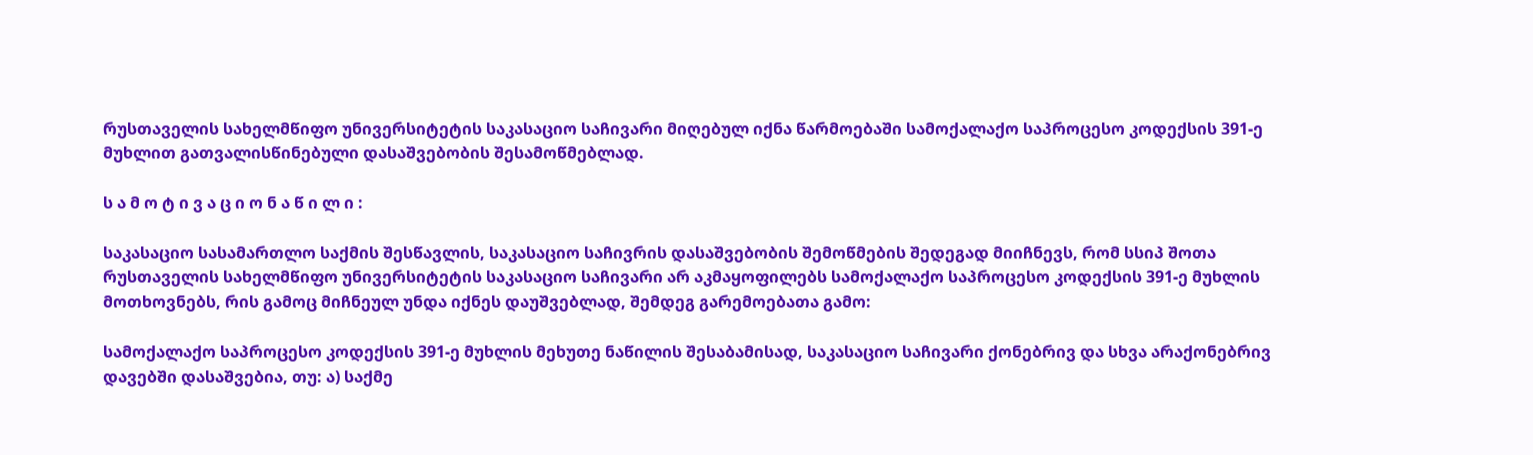რუსთაველის სახელმწიფო უნივერსიტეტის საკასაციო საჩივარი მიღებულ იქნა წარმოებაში სამოქალაქო საპროცესო კოდექსის 391-ე მუხლით გათვალისწინებული დასაშვებობის შესამოწმებლად.

ს ა მ ო ტ ი ვ ა ც ი ო ნ ა წ ი ლ ი :

საკასაციო სასამართლო საქმის შესწავლის, საკასაციო საჩივრის დასაშვებობის შემოწმების შედეგად მიიჩნევს, რომ სსიპ შოთა რუსთაველის სახელმწიფო უნივერსიტეტის საკასაციო საჩივარი არ აკმაყოფილებს სამოქალაქო საპროცესო კოდექსის 391-ე მუხლის მოთხოვნებს, რის გამოც მიჩნეულ უნდა იქნეს დაუშვებლად, შემდეგ გარემოებათა გამო:

სამოქალაქო საპროცესო კოდექსის 391-ე მუხლის მეხუთე ნაწილის შესაბამისად, საკასაციო საჩივარი ქონებრივ და სხვა არაქონებრივ დავებში დასაშვებია, თუ: ა) საქმე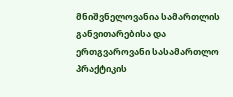მნიშვნელოვანია სამართლის განვითარებისა და ერთგვაროვანი სასამართლო პრაქტიკის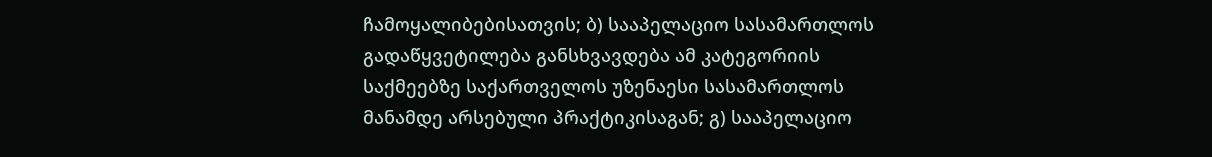ჩამოყალიბებისათვის; ბ) სააპელაციო სასამართლოს გადაწყვეტილება განსხვავდება ამ კატეგორიის საქმეებზე საქართველოს უზენაესი სასამართლოს მანამდე არსებული პრაქტიკისაგან; გ) სააპელაციო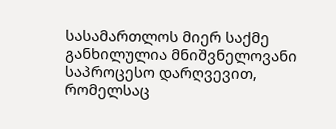სასამართლოს მიერ საქმე განხილულია მნიშვნელოვანი საპროცესო დარღვევით, რომელსაც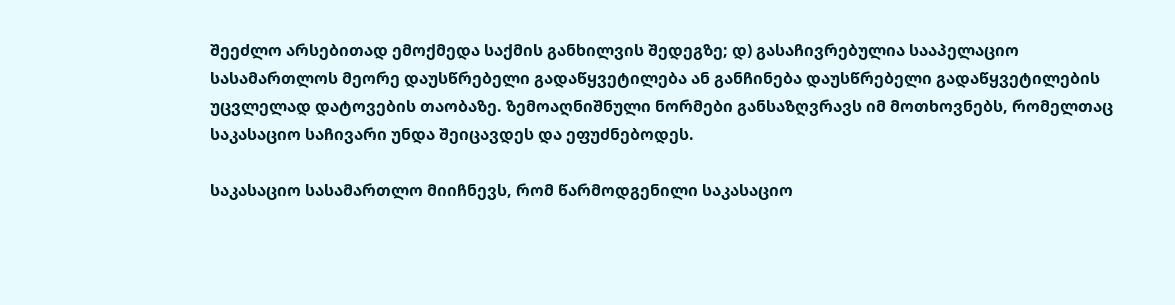შეეძლო არსებითად ემოქმედა საქმის განხილვის შედეგზე; დ) გასაჩივრებულია სააპელაციო სასამართლოს მეორე დაუსწრებელი გადაწყვეტილება ან განჩინება დაუსწრებელი გადაწყვეტილების უცვლელად დატოვების თაობაზე. ზემოაღნიშნული ნორმები განსაზღვრავს იმ მოთხოვნებს, რომელთაც საკასაციო საჩივარი უნდა შეიცავდეს და ეფუძნებოდეს.

საკასაციო სასამართლო მიიჩნევს, რომ წარმოდგენილი საკასაციო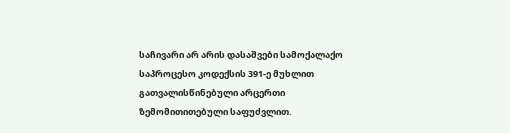საჩივარი არ არის დასაშვები სამოქალაქო საპროცესო კოდექსის 391-ე მუხლით გათვალისწინებული არცერთი ზემომითითებული საფუძვლით.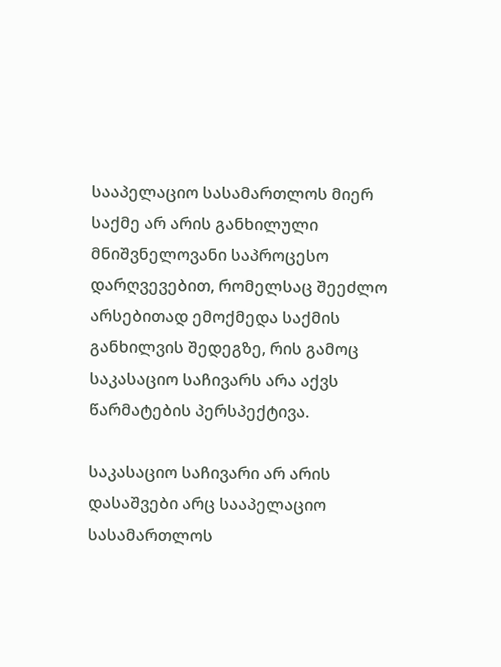სააპელაციო სასამართლოს მიერ საქმე არ არის განხილული მნიშვნელოვანი საპროცესო დარღვევებით, რომელსაც შეეძლო არსებითად ემოქმედა საქმის განხილვის შედეგზე, რის გამოც საკასაციო საჩივარს არა აქვს წარმატების პერსპექტივა.

საკასაციო საჩივარი არ არის დასაშვები არც სააპელაციო სასამართლოს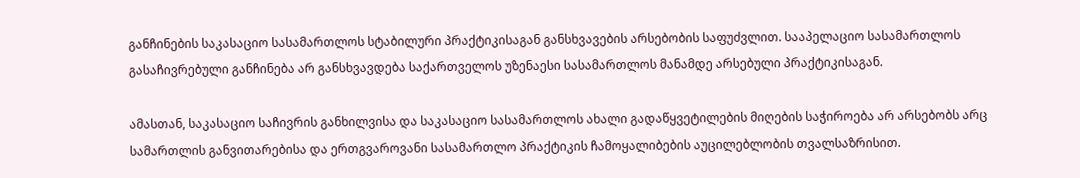განჩინების საკასაციო სასამართლოს სტაბილური პრაქტიკისაგან განსხვავების არსებობის საფუძვლით. სააპელაციო სასამართლოს გასაჩივრებული განჩინება არ განსხვავდება საქართველოს უზენაესი სასამართლოს მანამდე არსებული პრაქტიკისაგან.

ამასთან, საკასაციო საჩივრის განხილვისა და საკასაციო სასამართლოს ახალი გადაწყვეტილების მიღების საჭიროება არ არსებობს არც სამართლის განვითარებისა და ერთგვაროვანი სასამართლო პრაქტიკის ჩამოყალიბების აუცილებლობის თვალსაზრისით.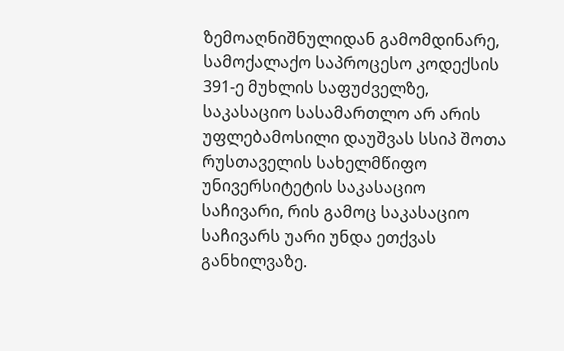ზემოაღნიშნულიდან გამომდინარე, სამოქალაქო საპროცესო კოდექსის 391-ე მუხლის საფუძველზე, საკასაციო სასამართლო არ არის უფლებამოსილი დაუშვას სსიპ შოთა რუსთაველის სახელმწიფო უნივერსიტეტის საკასაციო საჩივარი, რის გამოც საკასაციო საჩივარს უარი უნდა ეთქვას განხილვაზე.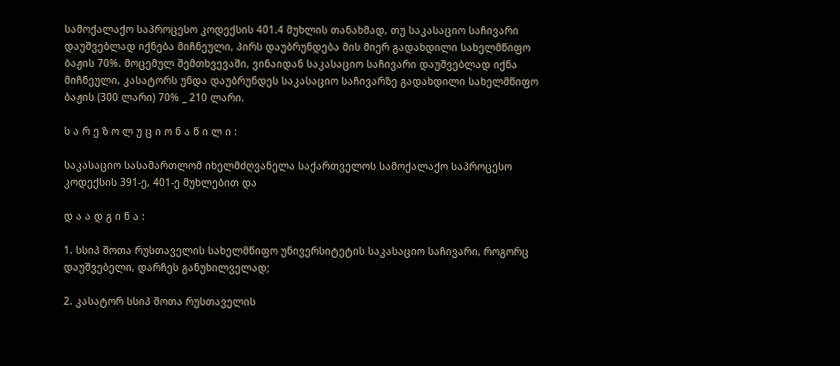სამოქალაქო საპროცესო კოდექსის 401.4 მუხლის თანახმად, თუ საკასაციო საჩივარი დაუშვებლად იქნება მიჩნეული, პირს დაუბრუნდება მის მიერ გადახდილი სახელმწიფო ბაჟის 70%. მოცემულ შემთხვევაში, ვინაიდან საკასაციო საჩივარი დაუშვებლად იქნა მიჩნეული, კასატორს უნდა დაუბრუნდეს საკასაციო საჩივარზე გადახდილი სახელმწიფო ბაჟის (300 ლარი) 70% _ 210 ლარი.

ს ა რ ე ზ ო ლ უ ც ი ო ნ ა წ ი ლ ი :

საკასაციო სასამართლომ იხელმძღვანელა საქართველოს სამოქალაქო საპროცესო კოდექსის 391-ე, 401-ე მუხლებით და

დ ა ა დ გ ი ნ ა :

1. სსიპ შოთა რუსთაველის სახელმწიფო უნივერსიტეტის საკასაციო საჩივარი, როგორც დაუშვებელი, დარჩეს განუხილველად;

2. კასატორ სსიპ შოთა რუსთაველის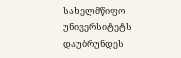სახელმწიფო უნივერსიტეტს დაუბრუნდეს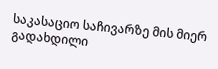საკასაციო საჩივარზე მის მიერ გადახდილი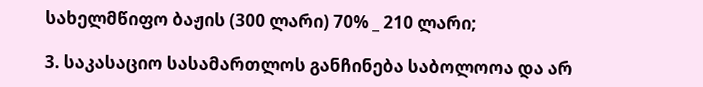სახელმწიფო ბაჟის (300 ლარი) 70% _ 210 ლარი;

3. საკასაციო სასამართლოს განჩინება საბოლოოა და არ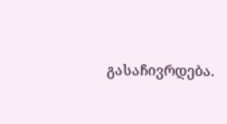გასაჩივრდება.